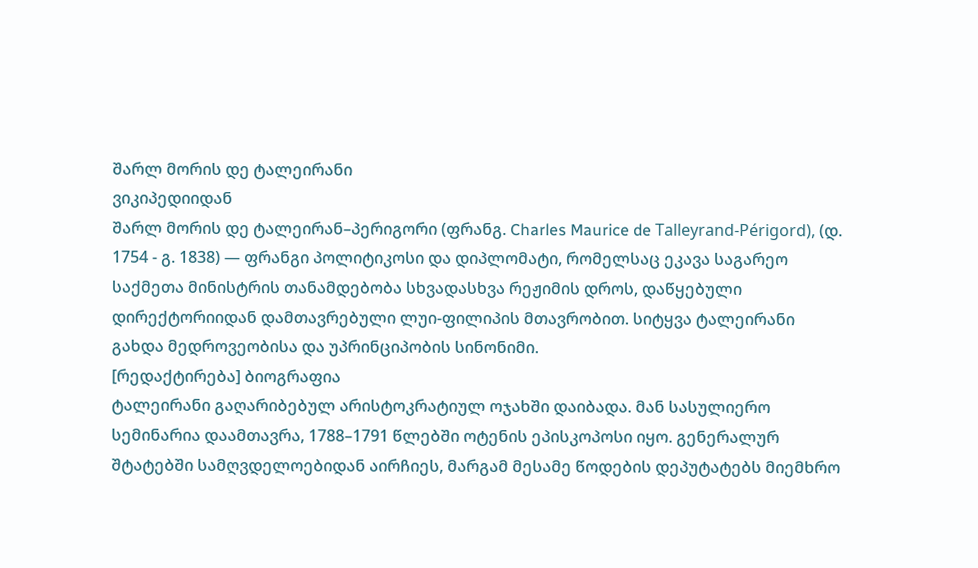შარლ მორის დე ტალეირანი
ვიკიპედიიდან
შარლ მორის დე ტალეირან–პერიგორი (ფრანგ. Charles Maurice de Talleyrand-Périgord), (დ. 1754 - გ. 1838) — ფრანგი პოლიტიკოსი და დიპლომატი, რომელსაც ეკავა საგარეო საქმეთა მინისტრის თანამდებობა სხვადასხვა რეჟიმის დროს, დაწყებული დირექტორიიდან დამთავრებული ლუი-ფილიპის მთავრობით. სიტყვა ტალეირანი გახდა მედროვეობისა და უპრინციპობის სინონიმი.
[რედაქტირება] ბიოგრაფია
ტალეირანი გაღარიბებულ არისტოკრატიულ ოჯახში დაიბადა. მან სასულიერო სემინარია დაამთავრა, 1788–1791 წლებში ოტენის ეპისკოპოსი იყო. გენერალურ შტატებში სამღვდელოებიდან აირჩიეს, მარგამ მესამე წოდების დეპუტატებს მიემხრო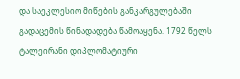და საეკლესიო მიწების განკარგულებაში გადაცემის წინადადება წამოაყენა. 1792 წელს ტალეირანი დიპლომატიური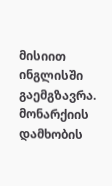მისიით ინგლისში გაემგზავრა. მონარქიის დამხობის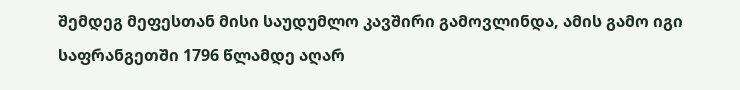შემდეგ მეფესთან მისი საუდუმლო კავშირი გამოვლინდა, ამის გამო იგი საფრანგეთში 1796 წლამდე აღარ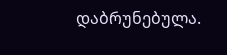დაბრუნებულა.